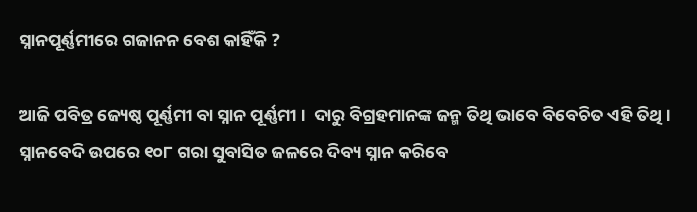ସ୍ନାନପୂର୍ଣ୍ଣମୀରେ ଗଜାନନ ବେଶ କାହିଁକି ?

ଆଜି ପବିତ୍ର ଜ୍ୟେଷ୍ଠ ପୂର୍ଣ୍ଣମୀ ବା ସ୍ନାନ ପୂର୍ଣ୍ଣମୀ ।  ଦାରୁ ବିଗ୍ରହମାନଙ୍କ ଜନ୍ମ ତିଥି ଭାବେ ବିବେଚିତ ଏହି ତିଥି । ସ୍ନାନବେଦି ଉପରେ ୧୦୮ ଗରା ସୁବାସିତ ଜଳରେ ଦିବ୍ୟ ସ୍ନାନ କରିବେ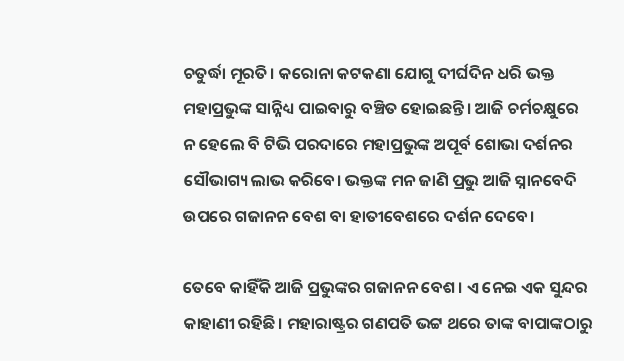ଚତୁର୍ଦ୍ଧା ମୂରତି। କରୋନା କଟକଣା ଯୋଗୁ ଦୀର୍ଘଦିନ ଧରି ଭକ୍ତ ମହାପ୍ରଭୁଙ୍କ ସାନ୍ନିଧ୍ୟ ପାଇବାରୁ ବଞ୍ଚିତ ହୋଇଛନ୍ତି। ଆଜି ଚର୍ମଚକ୍ଷୁରେ  ନ ହେଲେ ବି ଟିଭି ପରଦାରେ ମହାପ୍ରଭୁଙ୍କ ଅପୂର୍ବ ଶୋଭା ଦର୍ଶନର ସୌଭାଗ୍ୟ ଲାଭ କରିବେ। ଭକ୍ତଙ୍କ ମନ ଜାଣି ପ୍ରଭୁ ଆଜି ସ୍ନାନବେଦି ଉପରେ ଗଜାନନ ବେଶ ବା ହାତୀବେଶରେ ଦର୍ଶନ ଦେବେ।

ତେବେ କାହିଁକି ଆଜି ପ୍ରଭୁଙ୍କର ଗଜାନନ ବେଶ। ଏ ନେଇ ଏକ ସୁନ୍ଦର କାହାଣୀ ରହିଛି। ମହାରାଷ୍ଟ୍ରର ଗଣପତି ଭଟ୍ଟ ଥରେ ତାଙ୍କ ବାପାଙ୍କଠାରୁ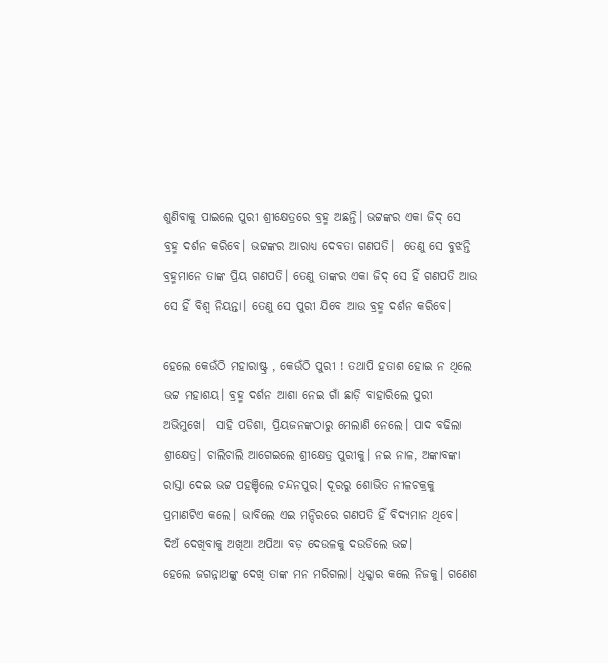ଶୁଣିବାକୁ ପାଇଲେ ପୁରୀ ଶ୍ରୀକ୍ଷେତ୍ରରେ ବ୍ରହ୍ମ ଅଛନ୍ତି। ଭଟ୍ଟଙ୍କର ଏକା ଜିଦ୍ ସେ ବ୍ରହ୍ମ ଦର୍ଶନ କରିବେ। ଭଟ୍ଟଙ୍କର ଆରାଧ୍ୟ ଦେବତା ଗଣପତି।  ତେଣୁ ସେ ବୁଝନ୍ତି ବ୍ରହ୍ମମାନେ ତାଙ୍କ ପ୍ରିୟ ଗଣପତି। ତେଣୁ ତାଙ୍କର ଏକା ଜିଦ୍‌ ସେ ହିଁ ଗଣପତି ଆଉ ସେ ହିଁ ବିଶ୍ୱ ନିୟନ୍ତା। ତେଣୁ ସେ ପୁରୀ ଯିବେ ଆଉ ବ୍ରହ୍ମ ଦର୍ଶନ କରିବେ।

ହେଲେ କେଉଁଠି ମହାରାଷ୍ଟ୍ର , କେଉଁଠି ପୁରୀ ! ତଥାପି ହତାଶ ହୋଇ ନ ଥିଲେ ଭଟ୍ଟ ମହାଶୟ। ବ୍ରହ୍ମ ଦର୍ଶନ ଆଶା ନେଇ ଗାଁ ଛାଡ଼ି ବାହାରିଲେ ପୁରୀ ଅଭିମୁଖେ।  ସାହି ପଡିଶା, ପ୍ରିୟଜନଙ୍କଠାରୁ ମେଲାଣି ନେଲେ। ପାଦ ବଢିଲା ଶ୍ରୀକ୍ଷେତ୍ର। ଚାଲିଚାଲି ଆଗେଇଲେ ଶ୍ରୀକ୍ଷେତ୍ର ପୁରୀକୁ। ନଇ ନାଳ, ଅଙ୍କାବଙ୍କା ରାସ୍ତା ଦେଇ ଭଟ୍ଟ ପହଞ୍ଚିଲେ ଚନ୍ଦନପୁର। ଦୂରରୁ ଶୋଭିତ ନୀଳଚକ୍ରକୁ ପ୍ରମାଣଟିଏ କଲେ। ଭାବିଲେ ଏଇ ମନ୍ଦିରରେ ଗଣପତି ହିଁ ବିଦ୍ୟମାନ ଥିବେ।
ଦିଅଁ ଦେଖିବାକୁ ଅଖିଆ ଅପିଆ ବଡ଼ ଦେଉଳକୁ ଦଉଡିଲେ ଭଟ୍ଟ।
ହେଲେ ଜଗନ୍ନାଥଙ୍କୁ ଦେଖି ତାଙ୍କ ମନ ମରିଗଲା। ଧିକ୍କାର କଲେ ନିଜକୁ। ଗଣେଶ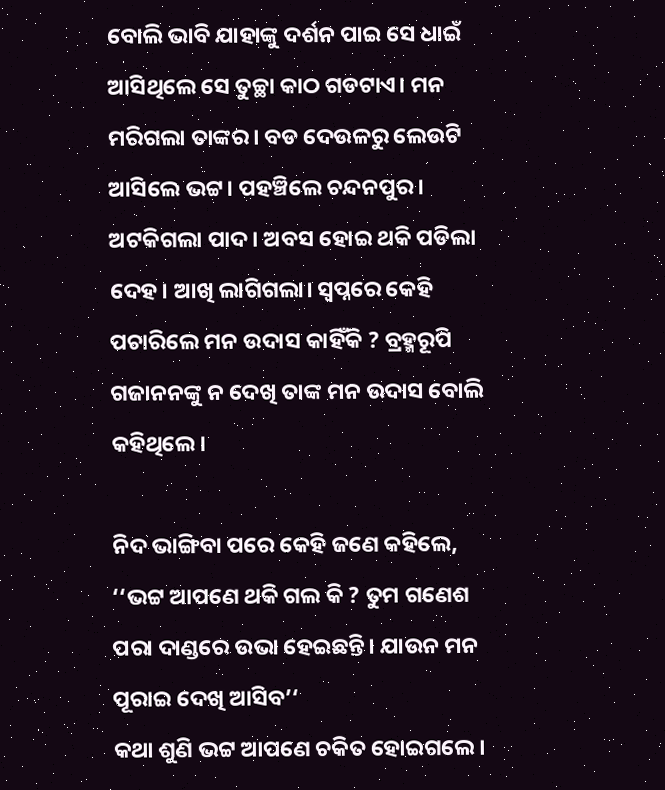ବୋଲି ଭାବି ଯାହାଙ୍କୁ ଦର୍ଶନ ପାଇ ସେ ଧାଇଁ ଆସିଥିଲେ ସେ ତୁଚ୍ଛା କାଠ ଗଡଟାଏ। ମନ ମରିଗଲା ତାଙ୍କର। ବଡ ଦେଉଳରୁ ଲେଉଟି ଆସିଲେ ଭଟ୍ଟ। ପହଞ୍ଚିଲେ ଚନ୍ଦନପୁର। ଅଟକିଗଲା ପାଦ। ଅବସ ହୋଇ ଥକି ପଡିଲା ଦେହ। ଆଖି ଲାଗିଗଲା। ସ୍ୱପ୍ନରେ କେହି ପଚାରିଲେ ମନ ଉଦାସ କାହିଁକି ? ବ୍ରହ୍ମରୂପି ଗଜାନନଙ୍କୁ ନ ଦେଖି ତାଙ୍କ ମନ ଉଦାସ ବୋଲି କହିଥିଲେ।

ନିଦ ଭାଙ୍ଗିବା ପରେ କେହି ଜଣେ କହିଲେ,
‘‘ଭଟ୍ଟ ଆପଣେ ଥକି ଗଲ କି ? ତୁମ ଗଣେଶ ପରା ଦାଣ୍ଡରେ ଉଭା ହେଇଛନ୍ତି। ଯାଉନ ମନ ପୂରାଇ ଦେଖି ଆସିବ’‘
କଥା ଶୁଣି ଭଟ୍ଟ ଆପଣେ ଚକିତ ହୋଇଗଲେ।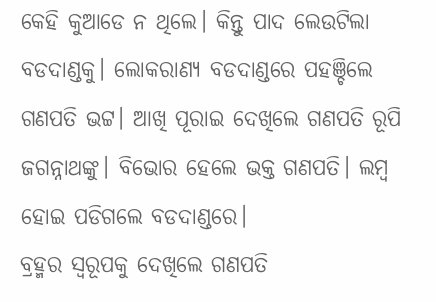କେହି କୁଆଡେ ନ ଥିଲେ। କିନ୍ତୁ ପାଦ ଲେଉଟିଲା ବଡଦାଣ୍ଡକୁ। ଲୋକରାଣ୍ୟ ବଡଦାଣ୍ଡରେ ପହଞ୍ଚିଲେ ଗଣପତି ଭଟ୍ଟ। ଆଖି ପୂରାଇ ଦେଖିଲେ ଗଣପତି ରୂପି ଜଗନ୍ନାଥଙ୍କୁ। ବିଭୋର ହେଲେ ଭକ୍ତ ଗଣପତି। ଲମ୍ବ ହୋଇ ପଡିଗଲେ ବଡଦାଣ୍ଡରେ।
ବ୍ରହ୍ମର ସ୍ୱରୂପକୁ ଦେଖିଲେ ଗଣପତି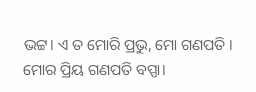ଭଟ୍ଟ। ଏ ତ ମୋରି ପ୍ରଭୁ, ମୋ ଗଣପତି । ମୋର ପ୍ରିୟ ଗଣପତି ବପ୍ପା।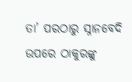ତା’ ପରଠାରୁ ସ୍ନାନବେଦି ଉପରେ ଠାକୁରଙ୍କୁ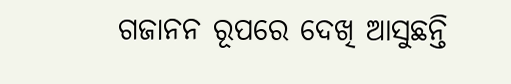ଗଜାନନ ରୂପରେ ଦେଖି ଆସୁଛନ୍ତି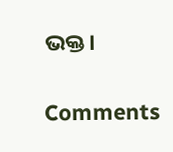ଭକ୍ତ।

Comments